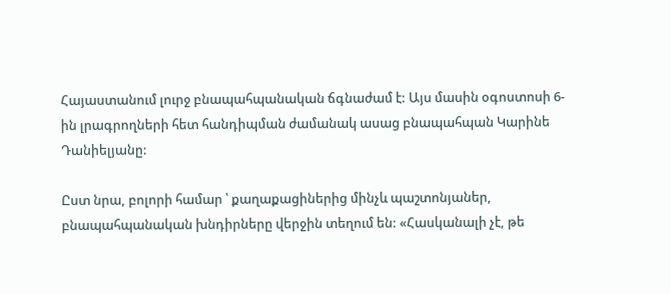Հայաստանում լուրջ բնապահպանական ճգնաժամ է: Այս մասին օգոստոսի 6-ին լրագրողների հետ հանդիպման ժամանակ ասաց բնապահպան Կարինե Դանիելյանը:

Ըստ նրա, բոլորի համար ՝ քաղաքացիներից մինչև պաշտոնյաներ, բնապահպանական խնդիրները վերջին տեղում են: «Հասկանալի չէ, թե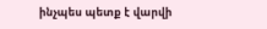ինչպես պետք է վարվի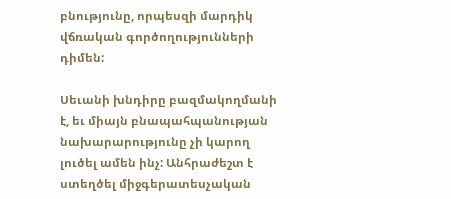բնությունը, որպեսզի մարդիկ վճռական գործողությունների դիմեն:

Սեւանի խնդիրը բազմակողմանի է, եւ միայն բնապահպանության նախարարությունը չի կարող լուծել ամեն ինչ: Անհրաժեշտ է ստեղծել միջգերատեսչական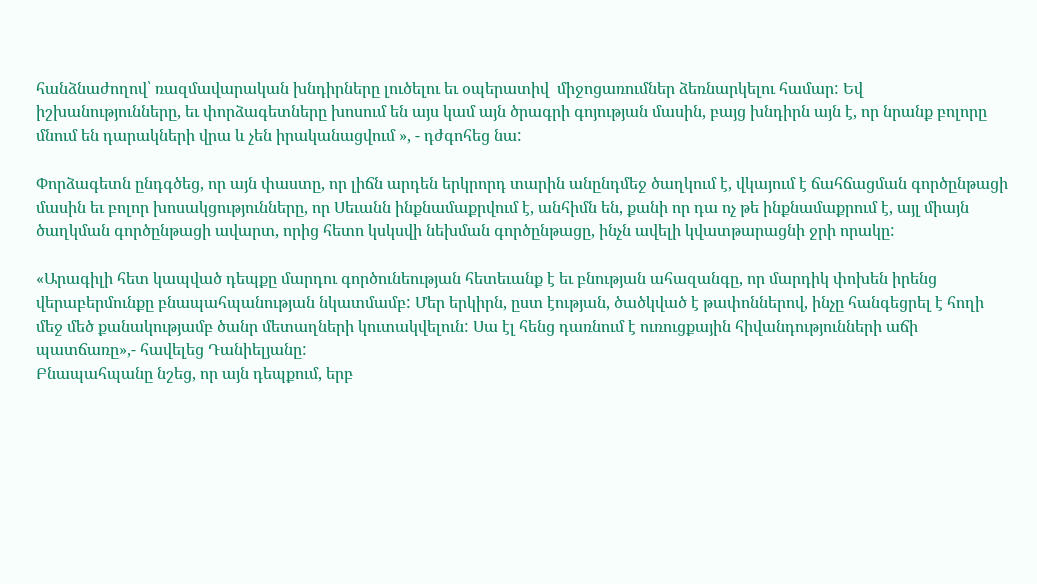հանձնաժողով՝ ռազմավարական խնդիրները լուծելու եւ օպերատիվ  միջոցառումներ ձեռնարկելու համար: Եվ իշխանությունները, եւ փորձագետները խոսում են այս կամ այն ծրագրի գոյության մասին, բայց խնդիրն այն է, որ նրանք բոլորը մնում են դարակների վրա և չեն իրականացվում », - դժգոհեց նա:

Փորձագետն ընդգծեց, որ այն փաստը, որ լիճն արդեն երկրորդ տարին անընդմեջ ծաղկում է, վկայում է ճահճացման գործընթացի մասին եւ բոլոր խոսակցությունները, որ Սեւանն ինքնամաքրվում է, անհիմն են, քանի որ դա ոչ թե ինքնամաքրում է, այլ միայն ծաղկման գործընթացի ավարտ, որից հետո կսկսվի նեխման գործընթացը, ինչն ավելի կվատթարացնի ջրի որակը:

«Արագիլի հետ կապված դեպքը մարդու գործունեության հետեւանք է եւ բնության ահազանգը, որ մարդիկ փոխեն իրենց վերաբերմունքը բնապահպանության նկատմամբ: Մեր երկիրն, ըստ էության, ծածկված է թափոններով, ինչը հանգեցրել է հողի մեջ մեծ քանակությամբ ծանր մետաղների կուտակվելուն: Սա էլ հենց դառնում է ուռուցքային հիվանդությունների աճի պատճառը»,- հավելեց Դանիելյանը:
Բնապահպանը նշեց, որ այն դեպքում, երբ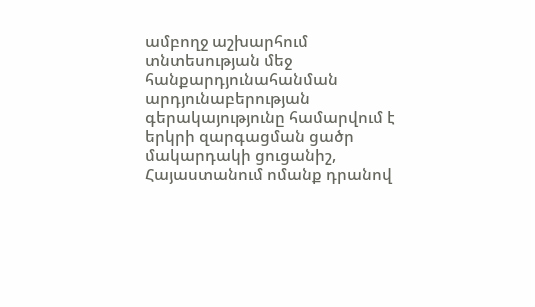ամբողջ աշխարհում տնտեսության մեջ հանքարդյունահանման արդյունաբերության գերակայությունը համարվում է երկրի զարգացման ցածր մակարդակի ցուցանիշ, Հայաստանում ոմանք դրանով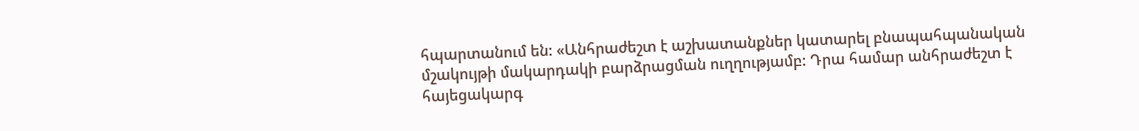հպարտանում են: «Անհրաժեշտ է աշխատանքներ կատարել բնապահպանական մշակույթի մակարդակի բարձրացման ուղղությամբ: Դրա համար անհրաժեշտ է հայեցակարգ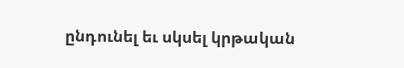ընդունել եւ սկսել կրթական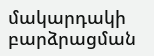մակարդակի բարձրացման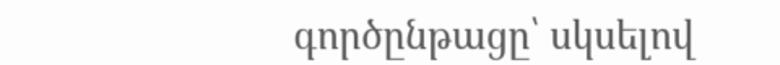գործընթացը՝ սկսելով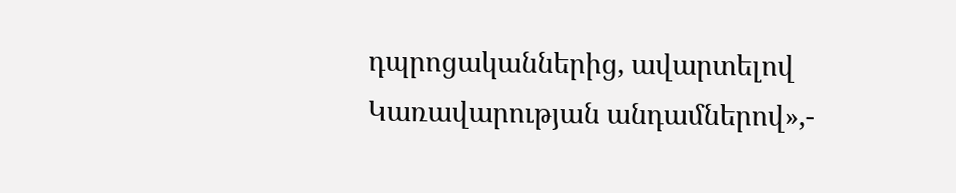դպրոցականներից, ավարտելով Կառավարության անդամներով»,-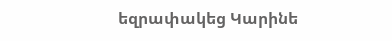եզրափակեց Կարինե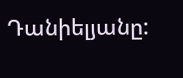Դանիելյանը: